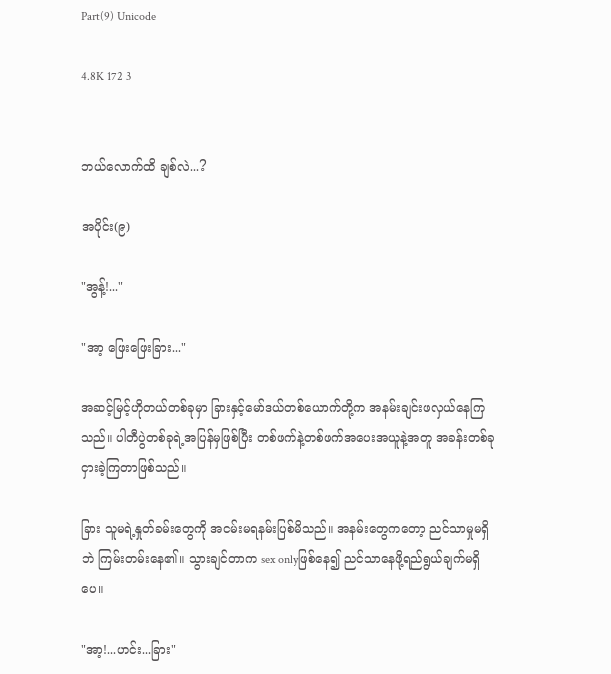Part(9) Unicode

4.8K 172 3


ဘယ်လောက်ထိ ချစ်လဲ...?

အပိုင်း(၉)

"အွန့်!..."

"အာ့ ဖြေးဖြေးခြား..."

အဆင့်မြင့်ဟိုတယ်တစ်ခုမှာ ခြားနှင့်မော်ဒယ်တစ်ယောက်တို့က အနမ်းချင်းဖလှယ်နေကြသည်။ ပါတီပွဲတစ်ခုရဲ့အပြန်မှဖြစ်ပြီး တစ်ဖက်နဲ့တစ်ဖက်အပေးအယူနဲ့အတူ အခန်းတစ်ခုငှားခဲ့ကြတာဖြစ်သည်။

ခြား သူမရဲ့နှုတ်ခမ်းတွေကို အငမ်းမရနမ်းပြစ်မိသည်။ အနမ်းတွေကတော့ ညင်သာမှုမရှိဘဲ ကြမ်းတမ်းနေ၏။ သွားချင်တာက sex onlyဖြစ်နေ၍ ညင်သာနေဖို့ရည်ရွယ်ချက်မရှိပေ။

"အာ့!...ဟင်း...ခြား"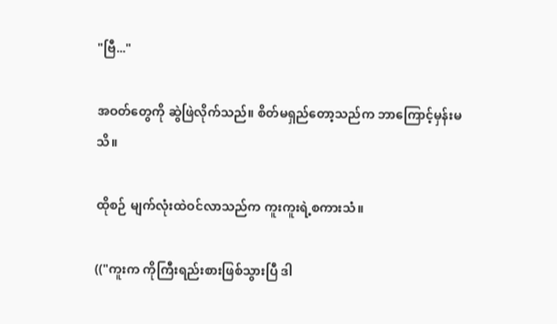"ဗြီ..."

အဝတ်တွေကို ဆွဲဖြဲလိုက်သည်။ စိတ်မရှည်တော့သည်က ဘာကြောင့်မှန်းမသိ။

ထိုစဉ် မျက်လုံးထဲဝင်လာသည်က ကူးကူးရဲ့စကားသံ။

(("ကူးက ကိုကြီးရည်းစားဖြစ်သွားပြီ ဒါ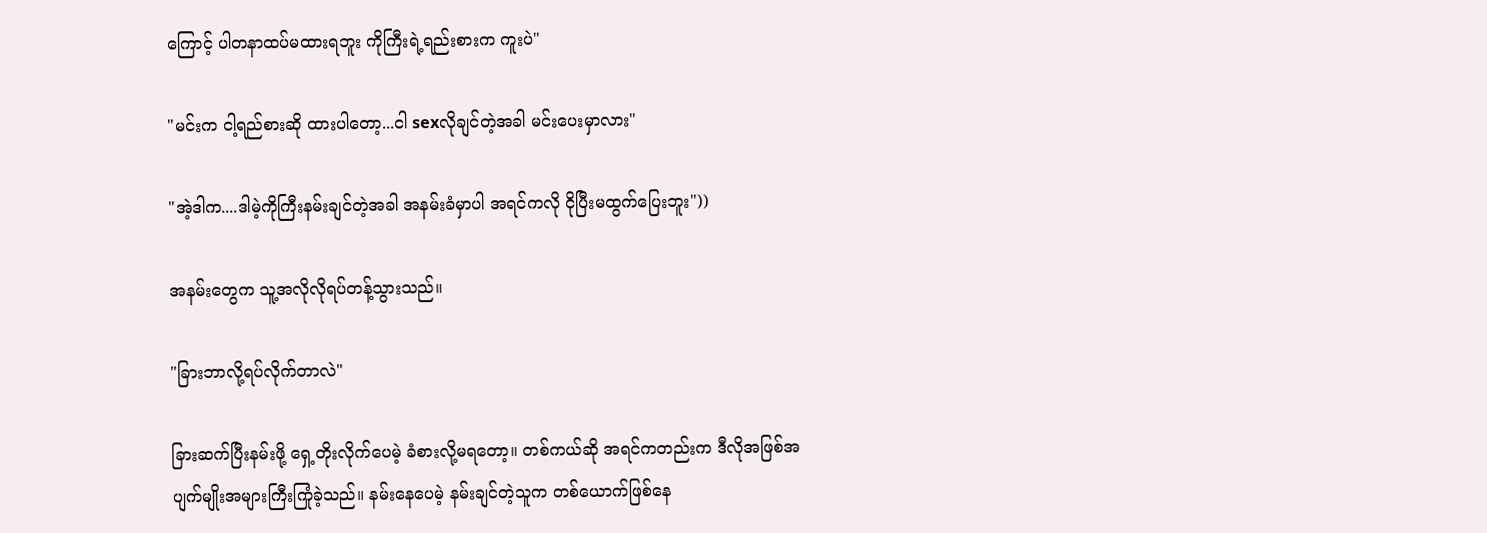ကြောင့် ပါတနာထပ်မထားရဘူး ကိုကြီးရဲ့ရည်းစားက ကူးပဲ"

"မင်းက ငါ့ရည်စားဆို ထားပါတော့...ငါ sexလိုချင်တဲ့အခါ မင်းပေးမှာလား"

"အဲ့ဒါက....ဒါမဲ့ကိုကြီးနမ်းချင်တဲ့အခါ အနမ်းခံမှာပါ အရင်ကလို ငိုပြီးမထွက်ပြေးဘူး"))

အနမ်းတွေက သူ့အလိုလိုရပ်တန့်သွားသည်။

"ခြားဘာလို့ရပ်လိုက်တာလဲ"

ခြားဆက်ပြီးနမ်းဖို့ ရှေ့တိုးလိုက်ပေမဲ့ ခံစားလို့မရတော့။ တစ်ကယ်ဆို အရင်ကတည်းက ဒီလိုအဖြစ်အပျက်မျိုးအများကြီးကြုံခဲ့သည်။ နမ်းနေပေမဲ့ နမ်းချင်တဲ့သူက တစ်ယောက်ဖြစ်နေ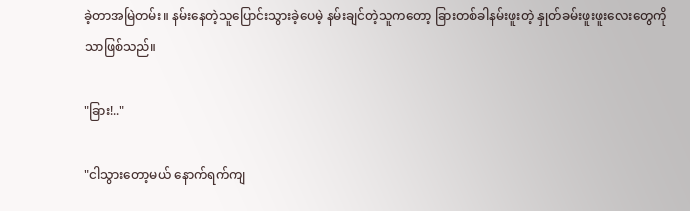ခဲ့တာအမြဲတမ်း။ နမ်းနေတဲ့သူပြောင်းသွားခဲ့ပေမဲ့ နမ်းချင်တဲ့သူကတော့ ခြားတစ်ခါနမ်းဖူးတဲ့ နှုတ်ခမ်းဖူးဖူးလေးတွေကိုသာဖြစ်သည်။

"ခြား!.."

"ငါသွားတော့မယ် နောက်ရက်ကျ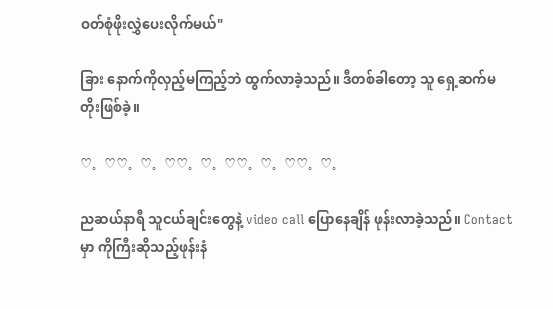ဝတ်စုံဖိုးလွှဲပေးလိုက်မယ်"

ခြား နောက်ကိုလှည့်မကြည့်ဘဲ ထွက်လာခဲ့သည်။ ဒီတစ်ခါတော့ သူ ရှေ့ဆက်မတိုးဖြစ်ခဲ့။

♡。♡♡。♡。♡♡。♡。♡♡。♡。♡♡。♡。

ညဆယ်နာရီ သူငယ်ချင်းတွေနဲ့ video call ပြောနေချိန် ဖုန်းလာခဲ့သည်။ Contact မှာ ကိုကြီးဆိုသည့်ဖုန်းနံ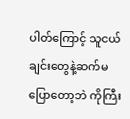ပါတ်ကြောင့် သူငယ်ချင်းတွေနဲ့ဆက်မပြောတော့ဘဲ ကိုကြီး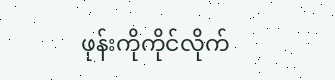ဖုန်းကိုကိုင်လိုက်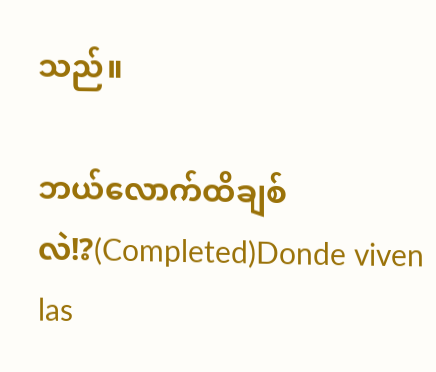သည်။

ဘယ်လောက်ထိချစ်လဲ!?(Completed)Donde viven las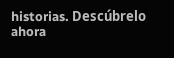historias. Descúbrelo ahora